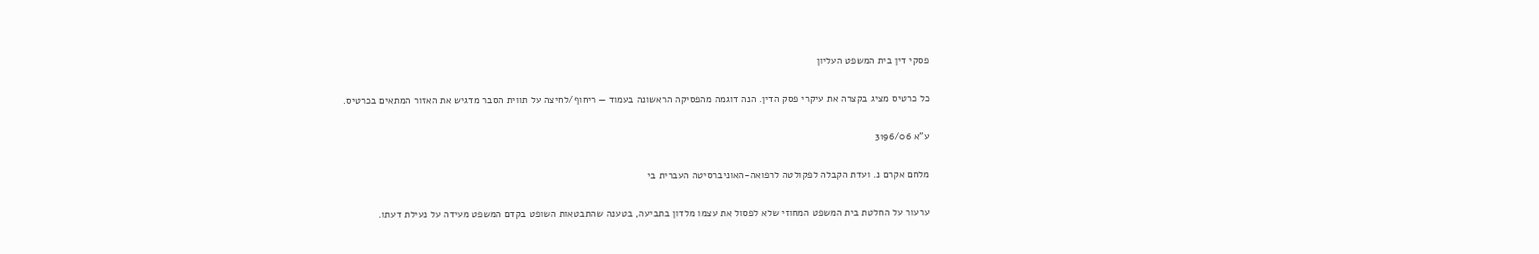פסקי דין בית המשפט העליון

כל כרטיס מציג בקצרה את עיקרי פסק הדין. הנה דוגמה מהפסיקה הראשונה בעמוד — ריחוף/לחיצה על תווית הסבר מדגיש את האזור המתאים בכרטיס.

ע"א 3196/06

מלחם אקרם נ. ועדת הקבלה לפקולטה לרפואה-האוניברסיטה העברית בי

ערעור על החלטת בית המשפט המחוזי שלא לפסול את עצמו מלדון בתביעה, בטענה שהתבטאות השופט בקדם המשפט מעידה על נעילת דעתו.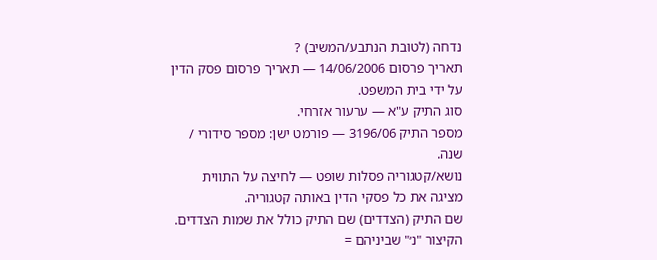נדחה (לטובת הנתבע/המשיב) ?
תאריך פרסום 14/06/2006 — תאריך פרסום פסק הדין על ידי בית המשפט.
סוג התיק ע"א — ערעור אזרחי.
מספר התיק 3196/06 — פורמט ישן: מספר סידורי / שנה.
נושא/קטגוריה פסלות שופט — לחיצה על התווית מציגה את כל פסקי הדין באותה קטגוריה.
שם התיק (הצדדים) שם התיק כולל את שמות הצדדים. הקיצור "נ׳" שביניהם =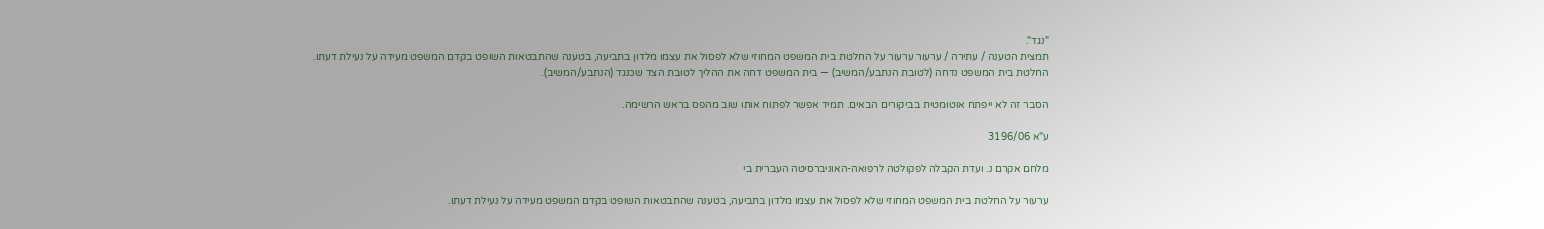"נגד".
תמצית הטענה / עתירה / ערעור ערעור על החלטת בית המשפט המחוזי שלא לפסול את עצמו מלדון בתביעה, בטענה שהתבטאות השופט בקדם המשפט מעידה על נעילת דעתו.
החלטת בית המשפט נדחה (לטובת הנתבע/המשיב) — בית המשפט דחה את ההליך לטובת הצד שכנגד (הנתבע/המשיב).

הסבר זה לא ייפתח אוטומטית בביקורים הבאים. תמיד אפשר לפתוח אותו שוב מהפס בראש הרשימה.

ע"א 3196/06

מלחם אקרם נ. ועדת הקבלה לפקולטה לרפואה-האוניברסיטה העברית בי

ערעור על החלטת בית המשפט המחוזי שלא לפסול את עצמו מלדון בתביעה, בטענה שהתבטאות השופט בקדם המשפט מעידה על נעילת דעתו.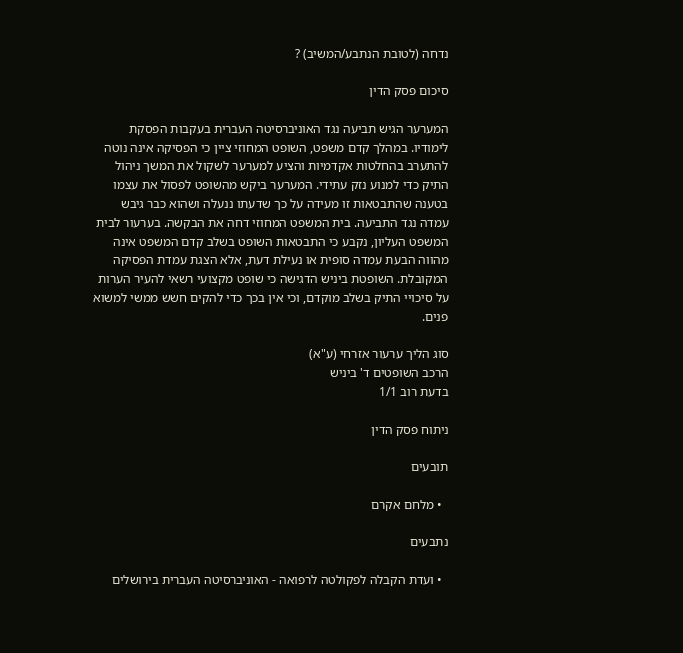נדחה (לטובת הנתבע/המשיב) ?

סיכום פסק הדין

המערער הגיש תביעה נגד האוניברסיטה העברית בעקבות הפסקת לימודיו. במהלך קדם משפט, השופט המחוזי ציין כי הפסיקה אינה נוטה להתערב בהחלטות אקדמיות והציע למערער לשקול את המשך ניהול התיק כדי למנוע נזק עתידי. המערער ביקש מהשופט לפסול את עצמו בטענה שהתבטאות זו מעידה על כך שדעתו ננעלה ושהוא כבר גיבש עמדה נגד התביעה. בית המשפט המחוזי דחה את הבקשה. בערעור לבית המשפט העליון, נקבע כי התבטאות השופט בשלב קדם המשפט אינה מהווה הבעת עמדה סופית או נעילת דעת, אלא הצגת עמדת הפסיקה המקובלת. השופטת ביניש הדגישה כי שופט מקצועי רשאי להעיר הערות על סיכויי התיק בשלב מוקדם, וכי אין בכך כדי להקים חשש ממשי למשוא פנים.

סוג הליך ערעור אזרחי (ע"א)
הרכב השופטים ד' ביניש
בדעת רוב 1/1

ניתוח פסק הדין

תובעים

  • מלחם אקרם

נתבעים

  • ועדת הקבלה לפקולטה לרפואה - האוניברסיטה העברית בירושלים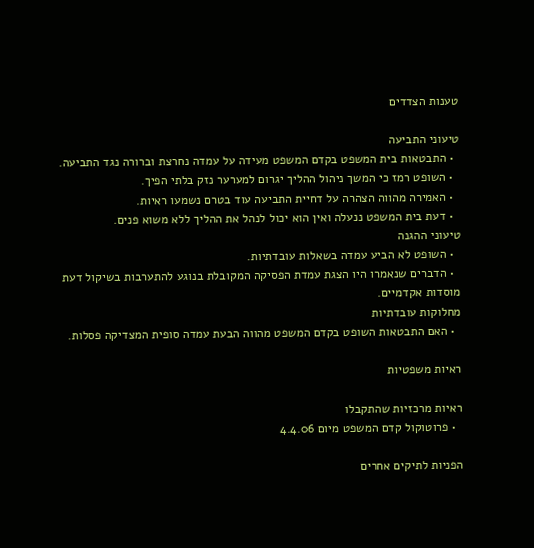טענות הצדדים

טיעוני התביעה
  • התבטאות בית המשפט בקדם המשפט מעידה על עמדה נחרצת וברורה נגד התביעה.
  • השופט רמז כי המשך ניהול ההליך יגרום למערער נזק בלתי הפיך.
  • האמירה מהווה הצהרה על דחיית התביעה עוד בטרם נשמעו ראיות.
  • דעת בית המשפט ננעלה ואין הוא יכול לנהל את ההליך ללא משוא פנים.
טיעוני ההגנה
  • השופט לא הביע עמדה בשאלות עובדתיות.
  • הדברים שנאמרו היו הצגת עמדת הפסיקה המקובלת בנוגע להתערבות בשיקול דעת מוסדות אקדמיים.
מחלוקות עובדתיות
  • האם התבטאות השופט בקדם המשפט מהווה הבעת עמדה סופית המצדיקה פסלות.

ראיות משפטיות

ראיות מרכזיות שהתקבלו
  • פרוטוקול קדם המשפט מיום 4.4.06

הפניות לתיקים אחרים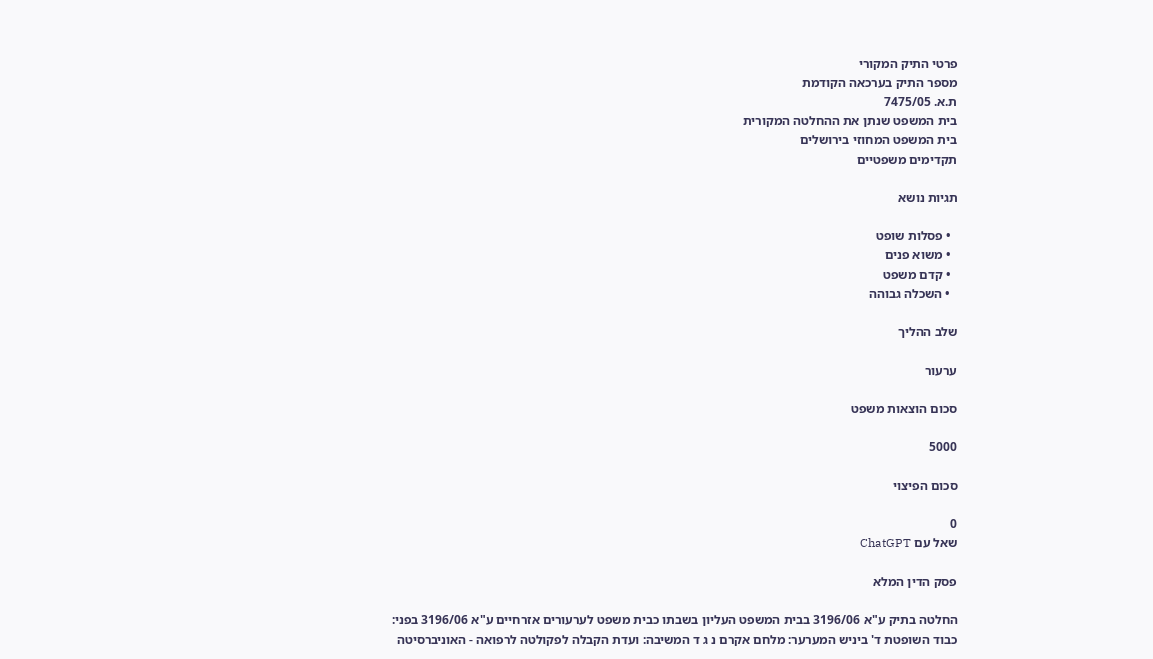פרטי התיק המקורי
מספר התיק בערכאה הקודמת
ת.א. 7475/05
בית המשפט שנתן את ההחלטה המקורית
בית המשפט המחוזי בירושלים
תקדימים משפטיים

תגיות נושא

  • פסלות שופט
  • משוא פנים
  • קדם משפט
  • השכלה גבוהה

שלב ההליך

ערעור

סכום הוצאות משפט

5000

סכום הפיצוי

0
שאל עם ChatGPT

פסק הדין המלא

החלטה בתיק ע"א 3196/06 בבית המשפט העליון בשבתו כבית משפט לערעורים אזרחיים ע"א 3196/06 בפני: כבוד השופטת ד' ביניש המערער: מלחם אקרם נ ג ד המשיבה: ועדת הקבלה לפקולטה לרפואה - האוניברסיטה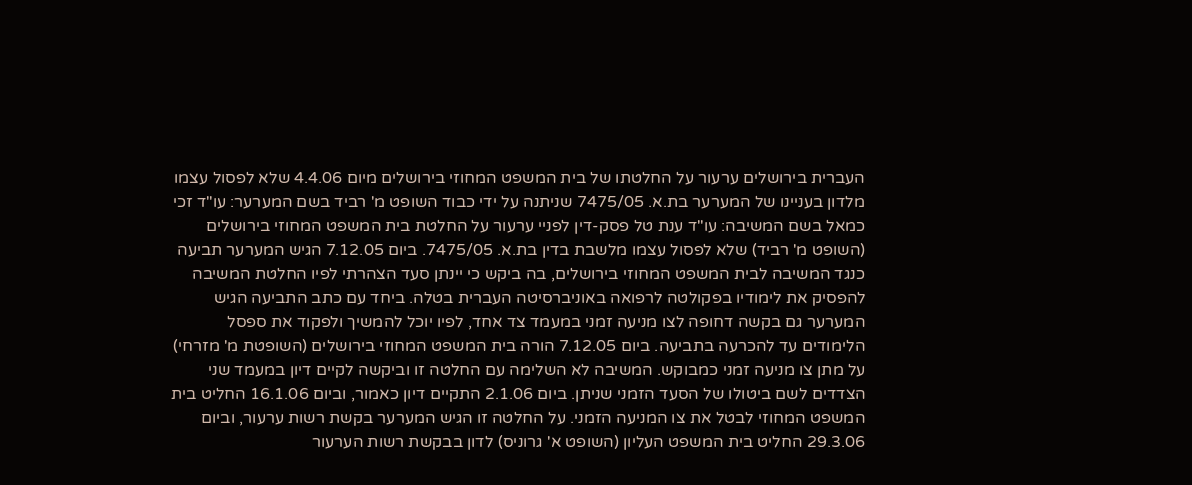העברית בירושלים ערעור על החלטתו של בית המשפט המחוזי בירושלים מיום 4.4.06 שלא לפסול עצמו מלדון בעניינו של המערער בת.א. 7475/05 שניתנה על ידי כבוד השופט מ' רביד בשם המערער: עו"ד זכי כמאל בשם המשיבה: עו"ד ענת טל פסק-דין לפניי ערעור על החלטת בית המשפט המחוזי בירושלים (השופט מ' רביד) שלא לפסול עצמו מלשבת בדין בת.א. 7475/05. ביום 7.12.05 הגיש המערער תביעה כנגד המשיבה לבית המשפט המחוזי בירושלים, בה ביקש כי יינתן סעד הצהרתי לפיו החלטת המשיבה להפסיק את לימודיו בפקולטה לרפואה באוניברסיטה העברית בטלה. ביחד עם כתב התביעה הגיש המערער גם בקשה דחופה לצו מניעה זמני במעמד צד אחד, לפיו יוכל להמשיך ולפקוד את ספסל הלימודים עד להכרעה בתביעה. ביום 7.12.05 הורה בית המשפט המחוזי בירושלים (השופטת מ' מזרחי) על מתן צו מניעה זמני כמבוקש. המשיבה לא השלימה עם החלטה זו וביקשה לקיים דיון במעמד שני הצדדים לשם ביטולו של הסעד הזמני שניתן. ביום 2.1.06 התקיים דיון כאמור, וביום 16.1.06 החליט בית המשפט המחוזי לבטל את צו המניעה הזמני. על החלטה זו הגיש המערער בקשת רשות ערעור, וביום 29.3.06 החליט בית המשפט העליון (השופט א' גרוניס) לדון בבקשת רשות הערעור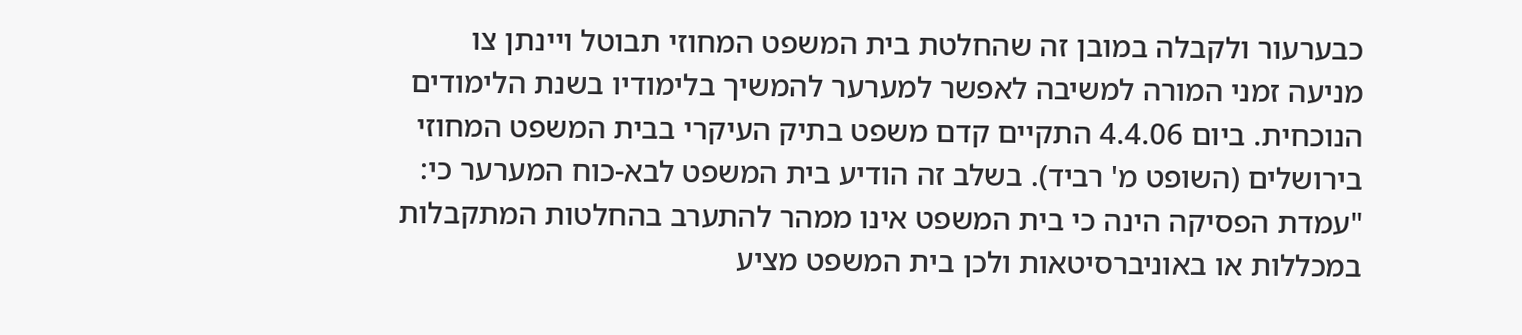כבערעור ולקבלה במובן זה שהחלטת בית המשפט המחוזי תבוטל ויינתן צו מניעה זמני המורה למשיבה לאפשר למערער להמשיך בלימודיו בשנת הלימודים הנוכחית. ביום 4.4.06 התקיים קדם משפט בתיק העיקרי בבית המשפט המחוזי בירושלים (השופט מ' רביד). בשלב זה הודיע בית המשפט לבא-כוח המערער כי: "עמדת הפסיקה הינה כי בית המשפט אינו ממהר להתערב בהחלטות המתקבלות במכללות או באוניברסיטאות ולכן בית המשפט מציע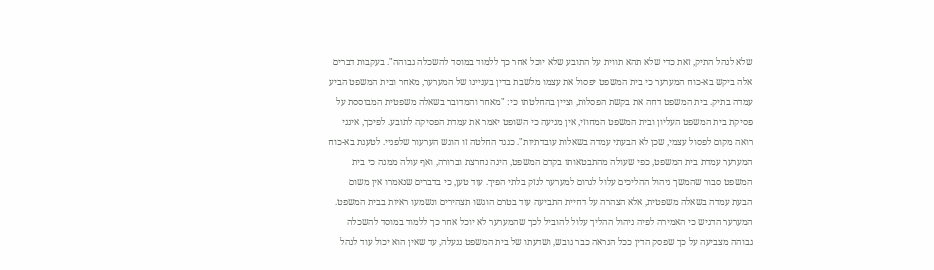שלא לנהל התיק, זאת כדי שלא תהא תווית על התובע שלא יוכל אחר כך ללמוד במוסד להשכלה גבוהה". בעקבות דברים אלה ביקש בא-כוח המערער כי בית המשפט יפסול את עצמו מלשבת בדין בעניינו של המערער, מאחר ובית המשפט הביע עמדה בתיק. בית המשפט דחה את בקשת הפסלות, וציין בהחלטתו כי: "מאחר והמדובר בשאלה משפטית המבוססת על פסיקת בית המשפט העליון ובית המשפט המחוזי, אין מניעה כי השופט יאמר את עמדת הפסיקה לתובע. לפיכך, אינני רואה מקום לפסול עצמי, שכן לא הבעתי עמדה בשאלות עובדתיות". כנגד החלטה זו הוגש הערעור שלפניי. לטענת בא-כוח המערער עמדת בית המשפט, כפי שעולה מהתבטאותו בקדם המשפט, הינה נחרצת וברורה, ואף עולה ממנה כי בית המשפט סבור שהמשך ניהול ההליכים עלול לגרום למערער לנזק בלתי הפיך. עוד טען, כי בדברים שנאמרו אין משום הבעת עמדה בשאלה משפטית, אלא הצהרה על דחיית התביעה עוד בטרם הוגשו תצהירים ונשמעו ראיות בבית המשפט. המערער הדגיש כי האמירה לפיה ניהול ההליך עלול להוביל לכך שהמערער לא יוכל אחר כך ללמוד במוסד להשכלה גבוהה מצביעה על כך שפסק הדין ככל הנראה כבר גובש, ושדעתו של בית המשפט ננעלה, עד שאין הוא יכול עוד לנהל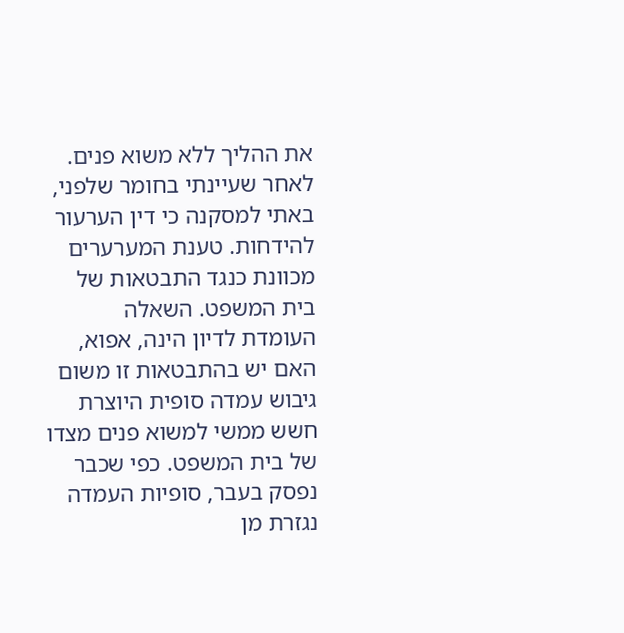את ההליך ללא משוא פנים. לאחר שעיינתי בחומר שלפני, באתי למסקנה כי דין הערעור להידחות. טענת המערערים מכוונת כנגד התבטאות של בית המשפט. השאלה העומדת לדיון הינה, אפוא, האם יש בהתבטאות זו משום גיבוש עמדה סופית היוצרת חשש ממשי למשוא פנים מצדו של בית המשפט. כפי שכבר נפסק בעבר, סופיות העמדה נגזרת מן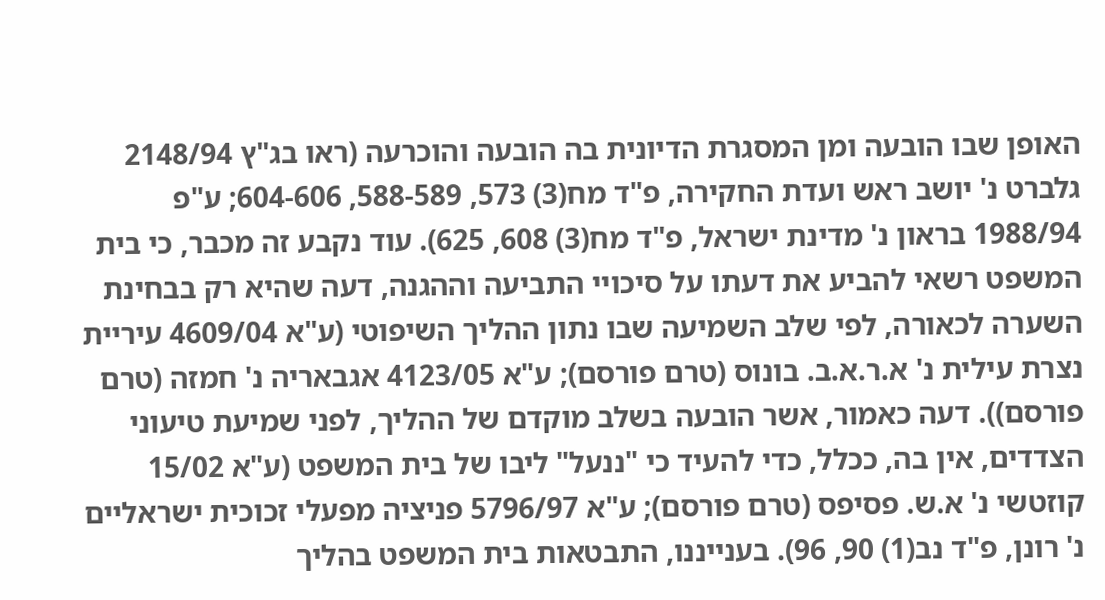האופן שבו הובעה ומן המסגרת הדיונית בה הובעה והוכרעה (ראו בג"ץ 2148/94 גלברט נ' יושב ראש ועדת החקירה, פ"ד מח(3) 573, 588-589, 604-606; ע"פ 1988/94 בראון נ' מדינת ישראל, פ"ד מח(3) 608, 625). עוד נקבע זה מכבר, כי בית המשפט רשאי להביע את דעתו על סיכויי התביעה וההגנה, דעה שהיא רק בבחינת השערה לכאורה, לפי שלב השמיעה שבו נתון ההליך השיפוטי (ע"א 4609/04 עיריית נצרת עילית נ' א.ר.א.ב. בונוס (טרם פורסם); ע"א 4123/05 אגבאריה נ' חמזה (טרם פורסם)). דעה כאמור, אשר הובעה בשלב מוקדם של ההליך, לפני שמיעת טיעוני הצדדים, אין בה, ככלל, כדי להעיד כי "ננעל" ליבו של בית המשפט (ע"א 15/02 קוזטשי נ' א.ש. פסיפס (טרם פורסם); ע"א 5796/97 פניציה מפעלי זכוכית ישראליים נ' רונן, פ"ד נב(1) 90, 96). בענייננו, התבטאות בית המשפט בהליך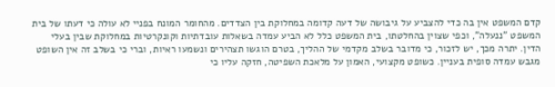קדם המשפט אין בה כדי להצביע על גיבושה של דעה קדומה במחלוקת בין הצדדים. מהחומר המונח בפניי לא עולה כי דעתו של בית המשפט "ננעלה", וכפי שצוין בהחלטתו, בית המשפט כלל לא הביע עמדה בשאלות עובדתיות וקונקרטיות במחלוקת שבין בעלי הדין. יתרה מכך, יש לזכור, כי מדובר בשלב מקדמי של ההליך, בטרם הוגשו תצהירים ונשמעו ראיות, וברי כי בשלב זה אין השופט מגבש עמדה סופית בעניין. כשופט מקצועי, האמון על מלאכת השפיטה, חזקה עליו כי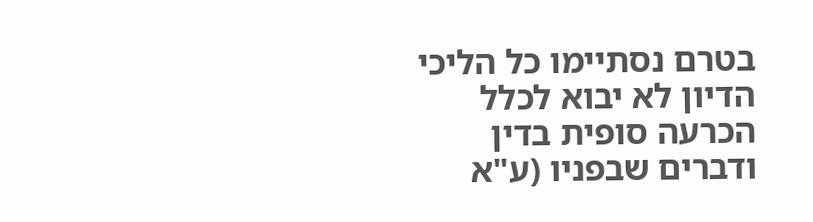בטרם נסתיימו כל הליכי הדיון לא יבוא לכלל הכרעה סופית בדין ודברים שבפניו (ע"א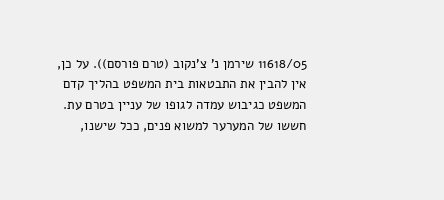11618/05 שירמן נ' צ'נקוב (טרם פורסם)). על כן, אין להבין את התבטאות בית המשפט בהליך קדם המשפט כגיבוש עמדה לגופו של עניין בטרם עת. חששו של המערער למשוא פנים, ככל שישנו,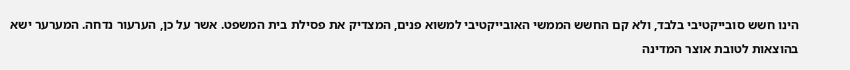הינו חשש סובייקטיבי בלבד, ולא קם החשש הממשי האובייקטיבי למשוא פנים, המצדיק את פסילת בית המשפט. אשר על כן, הערעור נדחה. המערער ישא בהוצאות לטובת אוצר המדינה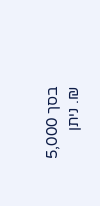בסך 5,000 ₪. ניתן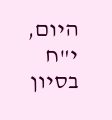היום, י"ח בסיון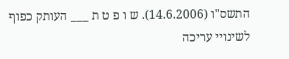התשס"ו (14.6.2006). ש ו פ ט ת ___ העותק כפוף לשינויי עריכה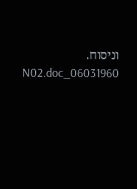וניסוח. 06031960_N02.doc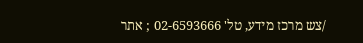/צש מרכז מידע, טל' 02-6593666 ; אתר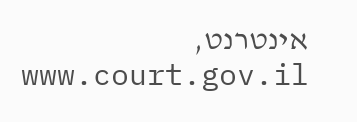אינטרנט, www.court.gov.il